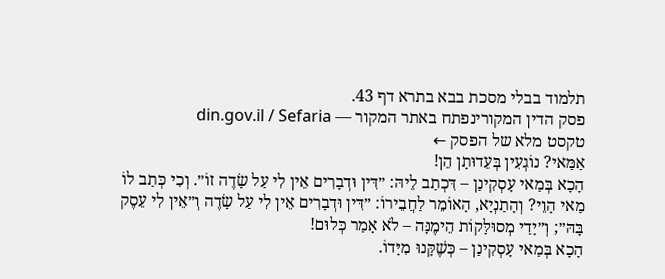תלמוד בבלי מסכת בבא בתרא דף 43.
פסק הדין המקורינפתח באתר המקור — din.gov.il / Sefaria
טקסט מלא של הפסק ←
אַמַּאי? נוֹגְעִין בְּעֵדוּתָן הֵן!
הָכָא בְּמַאי עָסְקִינַן – דִּכְתַב לֵיהּ: ״דִּין וּדְבָרִים אֵין לִי עַל שָׂדֶה זוֹ״. וְכִי כְּתַב לוֹ מַאי הָוֵי? וְהָתַנְיָא, הָאוֹמֵר לַחֲבֵירוֹ: ״דִּין וּדְבָרִים אֵין לִי עַל שָׂדֶה וְ״אֵין לִי עֵסֶק בָּהּ״; וְ״יָדַי מְסוּלָּקוֹת הֵימֶנָּה – לֹא אָמַר כְּלוּם!
הָכָא בְּמַאי עָסְקִינַן – כְּשֶׁקָּנוּ מִיָּדוֹ.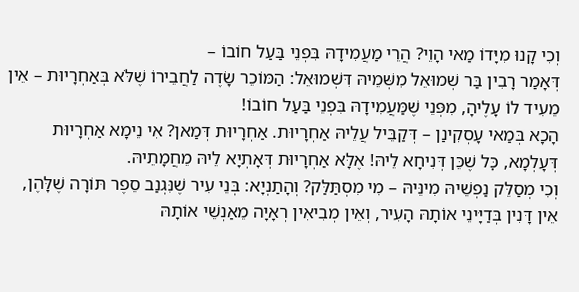וְכִי קָנוּ מִיָּדוֹ מַאי הָוֵי? הֲרֵי מַעֲמִידָהּ בִּפְנֵי בַּעַל חוֹבוֹ –
דְּאָמַר רָבִין בַּר שְׁמוּאֵל מִשְּׁמֵיהּ דִּשְׁמוּאֵל: הַמּוֹכֵר שָׂדֶה לַחֲבֵירוֹ שֶׁלֹּא בְּאַחְרָיוּת – אֵין מֵעִיד לוֹ עָלֶיהָ, מִפְּנֵי שֶׁמַּעֲמִידָהּ בִּפְנֵי בַּעַל חוֹבוֹ!
הָכָא בְּמַאי עָסְקִינַן – דְּקַבֵּיל עֲלֵיהּ אַחְרָיוּת. אַחְרָיוּת דְּמַאן? אִי נֵימָא אַחְרָיוּת דְּעָלְמָא, כׇּל שֶׁכֵּן דְּנִיחָא לֵיהּ! אֶלָּא אַחְרָיוּת דְּאָתְיָא לֵיהּ מֵחֲמָתֵיהּ.
וְכִי מְסַלֵּק נַפְשֵׁיהּ מִינֵּיהּ – מִי מִסְתַּלַּק? וְהָתַנְיָא: בְּנֵי עִיר שֶׁנִּגְנַב סֵפֶר תּוֹרָה שֶׁלָּהֶן, אֵין דָּנִין בְּדַיָּינֵי אוֹתָהּ הָעִיר, וְאֵין מְבִיאִין רְאָיָה מֵאַנְשֵׁי אוֹתָהּ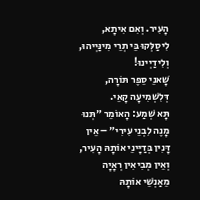הָעִיר. וְאִם אִיתָא, לִיסַלְּקוּ בֵּי תְרֵי מִינַּיְיהוּ, וְלִידַיְינוּ!
שָׁאנֵי סֵפֶר תּוֹרָה, דְּלִשְׁמִיעָה קָאֵי.
תָּא שְׁמַע: הָאוֹמֵר ״תְּנוּ מָנֶה לִבְנֵי עִירִי״ – אֵין דָּנִין בְּדַיָּינֵי אוֹתָהּ הָעִיר, וְאֵין מְבִיאִין רְאָיָה מֵאַנְשֵׁי אוֹתָהּ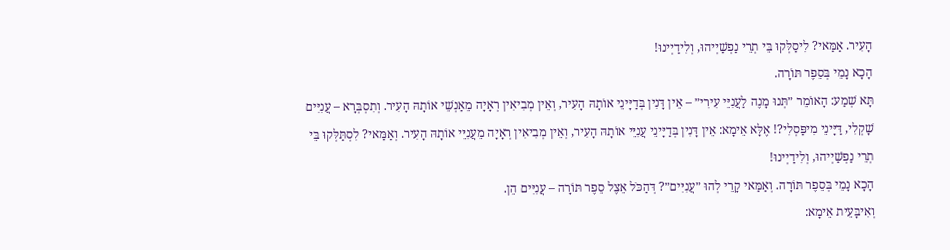הָעִיר. אַמַּאי? לִיסַלְּקוּ בֵּי תְרֵי נַפְשַׁיְיהוּ, וְלִידַיְינוּ!
הָכָא נָמֵי בְּסֵפֶר תּוֹרָה.
תָּא שְׁמַע: הָאוֹמֵר ״תְּנוּ מָנֶה לַעֲנִיֵּי עִירִי״ – אֵין דָּנִין בְּדַיָּינֵי אוֹתָהּ הָעִיר, וְאֵין מְבִיאִין רְאָיָה מֵאַנְשֵׁי אוֹתָהּ הָעִיר. וְתִסְבְּרָא – עֲנִיִּים שָׁקְלִי, דַּיָּינֵי מִיפַּסְלִי?! אֶלָּא אֵימָא: אֵין דָּנִין בְּדַיָּינֵי עֲנִיֵּי אוֹתָהּ הָעִיר, וְאֵין מְבִיאִין רְאָיָה מֵעֲנִיֵּי אוֹתָהּ הָעִיר. וְאַמַּאי? לִסְתַּלְּקוּ בֵּי תְרֵי נַפְשַׁיְיהוּ, וְלִידַיְינוּ!
הָכָא נָמֵי בְּסֵפֶר תּוֹרָה. וְאַמַּאי קָרֵי לְהוּ ״עֲנִיִּים״? דְּהַכֹּל אֵצֶל סֵפֶר תּוֹרָה – עֲנִיִּים הֵן.
וְאִיבָּעֵית אֵימָא: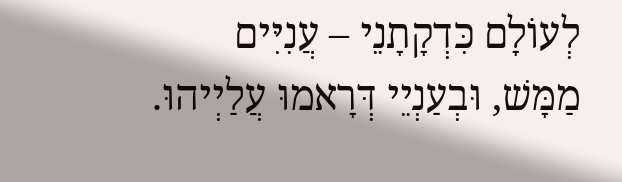לְעוֹלָם כִּדְקָתָנֵי – עֲנִיִּים מַמָּשׁ, וּבְעַנְיֵי דְּרָאמוּ עֲלַיְיהוּ.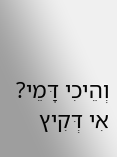וְהֵיכִי דָּמֵי? אִי דְּקִיץ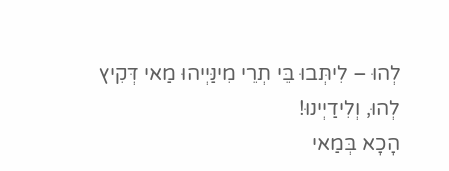לְהוּ – לִיתְּבוּ בֵּי תְרֵי מִינַּיְיהוּ מַאי דְּקִיץ לְהוּ, וְלִידַיְינוּ!
הָכָא בְּמַאי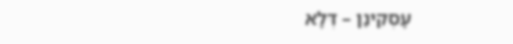עָסְקִינַן – דְּלָא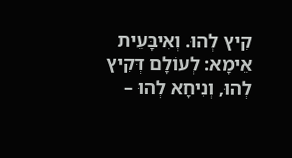קִיץ לְהוּ. וְאִיבָּעֵית אֵימָא: לְעוֹלָם דְּקִיץ לְהוּ, וְנִיחָא לְהוּ –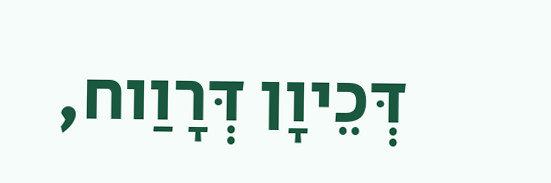דְּכֵיוָן דְּרָוַוח,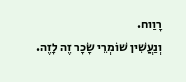רָוַוח.
וְנַעֲשִׁין שׁוֹמְרֵי שָׂכָר זֶה לָזֶה.